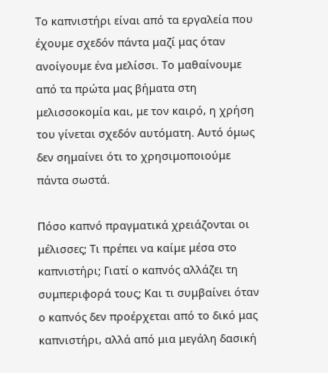Το καπνιστήρι είναι από τα εργαλεία που έχουμε σχεδόν πάντα μαζί μας όταν ανοίγουμε ένα μελίσσι. Το μαθαίνουμε από τα πρώτα μας βήματα στη μελισσοκομία και, με τον καιρό, η χρήση του γίνεται σχεδόν αυτόματη. Αυτό όμως δεν σημαίνει ότι το χρησιμοποιούμε πάντα σωστά.

Πόσο καπνό πραγματικά χρειάζονται οι μέλισσες; Τι πρέπει να καίμε μέσα στο καπνιστήρι; Γιατί ο καπνός αλλάζει τη συμπεριφορά τους; Και τι συμβαίνει όταν ο καπνός δεν προέρχεται από το δικό μας καπνιστήρι, αλλά από μια μεγάλη δασική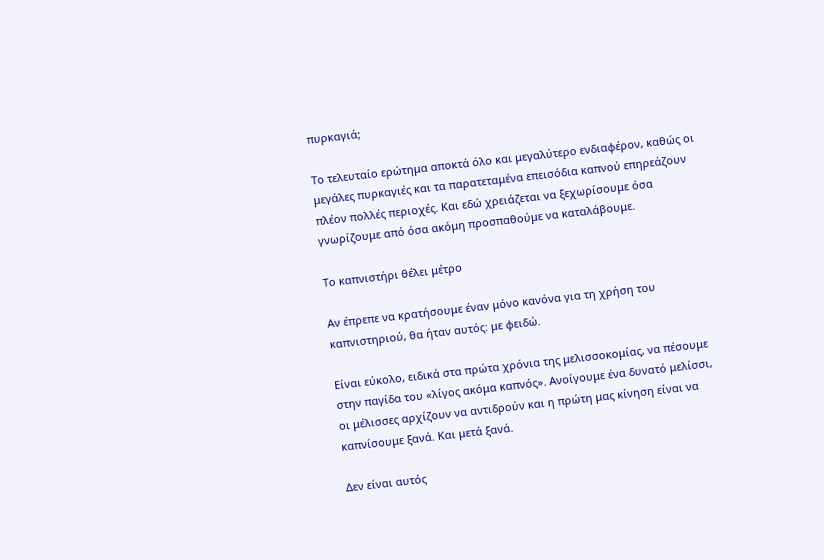πυρκαγιά;

Το τελευταίο ερώτημα αποκτά όλο και μεγαλύτερο ενδιαφέρον, καθώς οι μεγάλες πυρκαγιές και τα παρατεταμένα επεισόδια καπνού επηρεάζουν πλέον πολλές περιοχές. Και εδώ χρειάζεται να ξεχωρίσουμε όσα γνωρίζουμε από όσα ακόμη προσπαθούμε να καταλάβουμε.

Το καπνιστήρι θέλει μέτρο

Αν έπρεπε να κρατήσουμε έναν μόνο κανόνα για τη χρήση του καπνιστηριού, θα ήταν αυτός: με φειδώ.

Είναι εύκολο, ειδικά στα πρώτα χρόνια της μελισσοκομίας, να πέσουμε στην παγίδα του «λίγος ακόμα καπνός». Ανοίγουμε ένα δυνατό μελίσσι, οι μέλισσες αρχίζουν να αντιδρούν και η πρώτη μας κίνηση είναι να καπνίσουμε ξανά. Και μετά ξανά.

Δεν είναι αυτός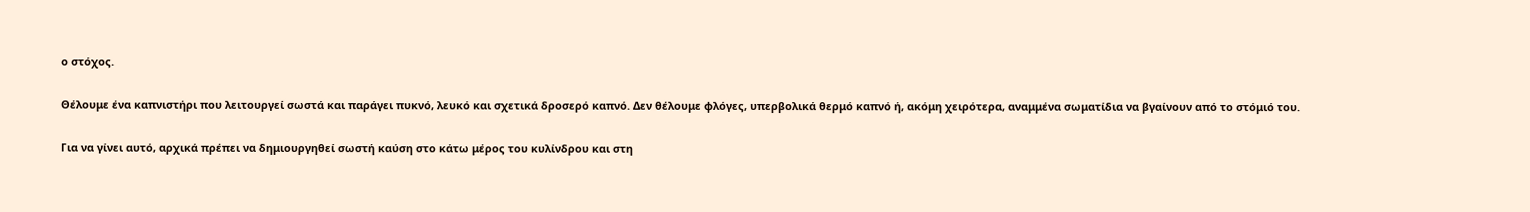ο στόχος.

Θέλουμε ένα καπνιστήρι που λειτουργεί σωστά και παράγει πυκνό, λευκό και σχετικά δροσερό καπνό. Δεν θέλουμε φλόγες, υπερβολικά θερμό καπνό ή, ακόμη χειρότερα, αναμμένα σωματίδια να βγαίνουν από το στόμιό του.

Για να γίνει αυτό, αρχικά πρέπει να δημιουργηθεί σωστή καύση στο κάτω μέρος του κυλίνδρου και στη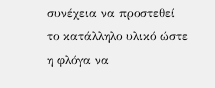συνέχεια να προστεθεί το κατάλληλο υλικό ώστε η φλόγα να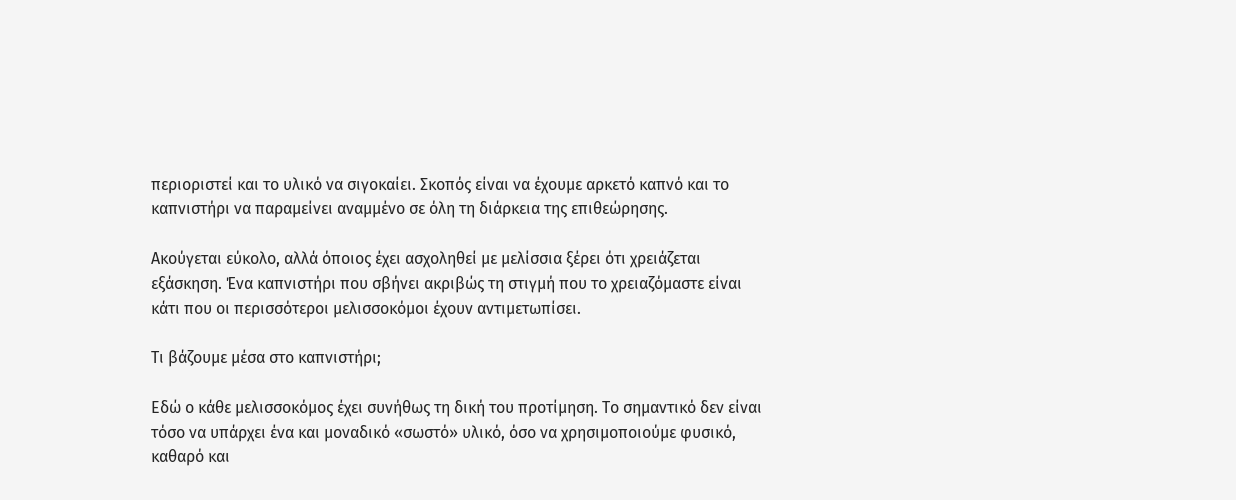περιοριστεί και το υλικό να σιγοκαίει. Σκοπός είναι να έχουμε αρκετό καπνό και το καπνιστήρι να παραμείνει αναμμένο σε όλη τη διάρκεια της επιθεώρησης.

Ακούγεται εύκολο, αλλά όποιος έχει ασχοληθεί με μελίσσια ξέρει ότι χρειάζεται εξάσκηση. Ένα καπνιστήρι που σβήνει ακριβώς τη στιγμή που το χρειαζόμαστε είναι κάτι που οι περισσότεροι μελισσοκόμοι έχουν αντιμετωπίσει.

Τι βάζουμε μέσα στο καπνιστήρι;

Εδώ ο κάθε μελισσοκόμος έχει συνήθως τη δική του προτίμηση. Το σημαντικό δεν είναι τόσο να υπάρχει ένα και μοναδικό «σωστό» υλικό, όσο να χρησιμοποιούμε φυσικό, καθαρό και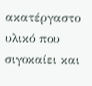ακατέργαστο υλικό που σιγοκαίει και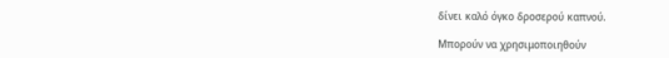δίνει καλό όγκο δροσερού καπνού.

Μπορούν να χρησιμοποιηθούν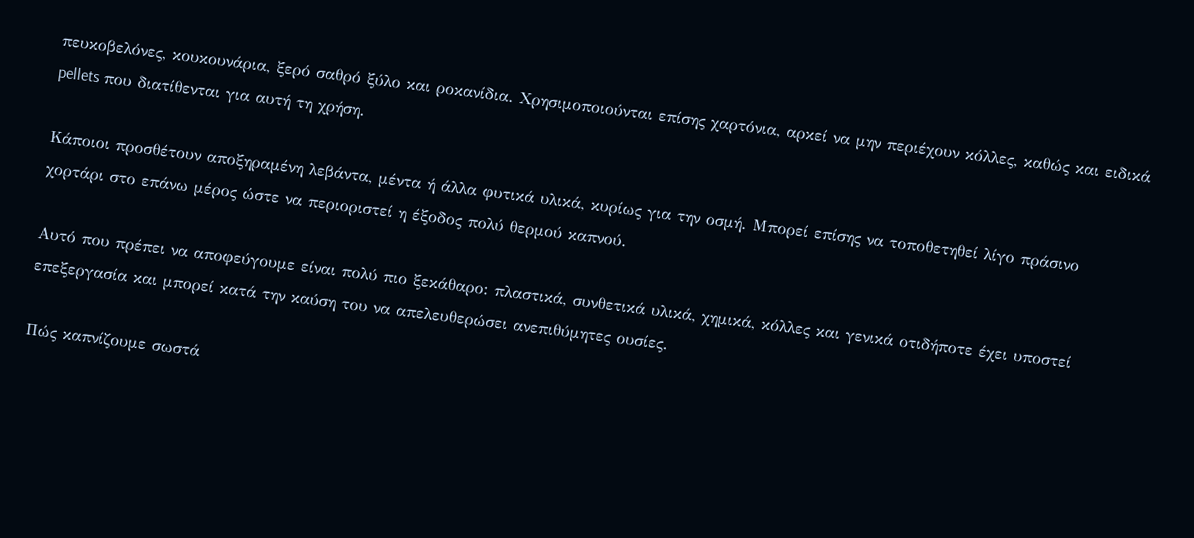πευκοβελόνες, κουκουνάρια, ξερό σαθρό ξύλο και ροκανίδια. Χρησιμοποιούνται επίσης χαρτόνια, αρκεί να μην περιέχουν κόλλες, καθώς και ειδικά pellets που διατίθενται για αυτή τη χρήση.

Κάποιοι προσθέτουν αποξηραμένη λεβάντα, μέντα ή άλλα φυτικά υλικά, κυρίως για την οσμή. Μπορεί επίσης να τοποθετηθεί λίγο πράσινο χορτάρι στο επάνω μέρος ώστε να περιοριστεί η έξοδος πολύ θερμού καπνού.

Αυτό που πρέπει να αποφεύγουμε είναι πολύ πιο ξεκάθαρο: πλαστικά, συνθετικά υλικά, χημικά, κόλλες και γενικά οτιδήποτε έχει υποστεί επεξεργασία και μπορεί κατά την καύση του να απελευθερώσει ανεπιθύμητες ουσίες.

Πώς καπνίζουμε σωστά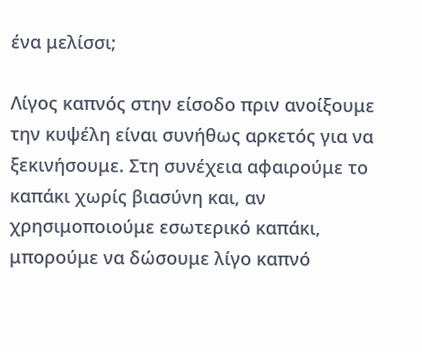ένα μελίσσι;

Λίγος καπνός στην είσοδο πριν ανοίξουμε την κυψέλη είναι συνήθως αρκετός για να ξεκινήσουμε. Στη συνέχεια αφαιρούμε το καπάκι χωρίς βιασύνη και, αν χρησιμοποιούμε εσωτερικό καπάκι, μπορούμε να δώσουμε λίγο καπνό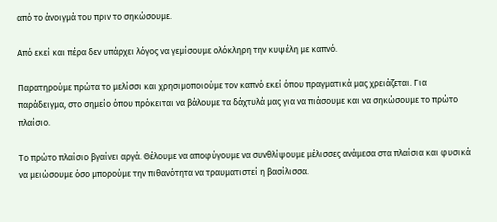από το άνοιγμά του πριν το σηκώσουμε.

Από εκεί και πέρα δεν υπάρχει λόγος να γεμίσουμε ολόκληρη την κυψέλη με καπνό.

Παρατηρούμε πρώτα το μελίσσι και χρησιμοποιούμε τον καπνό εκεί όπου πραγματικά μας χρειάζεται. Για παράδειγμα, στο σημείο όπου πρόκειται να βάλουμε τα δάχτυλά μας για να πιάσουμε και να σηκώσουμε το πρώτο πλαίσιο.

Το πρώτο πλαίσιο βγαίνει αργά. Θέλουμε να αποφύγουμε να συνθλίψουμε μέλισσες ανάμεσα στα πλαίσια και φυσικά να μειώσουμε όσο μπορούμε την πιθανότητα να τραυματιστεί η βασίλισσα.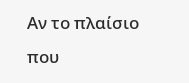Αν το πλαίσιο που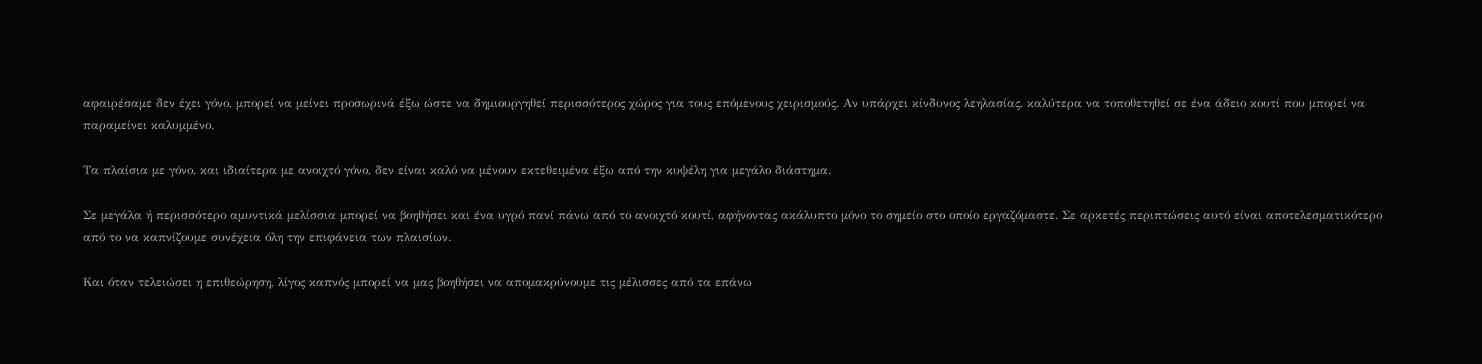αφαιρέσαμε δεν έχει γόνο, μπορεί να μείνει προσωρινά έξω ώστε να δημιουργηθεί περισσότερος χώρος για τους επόμενους χειρισμούς. Αν υπάρχει κίνδυνος λεηλασίας, καλύτερα να τοποθετηθεί σε ένα άδειο κουτί που μπορεί να παραμείνει καλυμμένο.

Τα πλαίσια με γόνο, και ιδιαίτερα με ανοιχτό γόνο, δεν είναι καλό να μένουν εκτεθειμένα έξω από την κυψέλη για μεγάλο διάστημα.

Σε μεγάλα ή περισσότερο αμυντικά μελίσσια μπορεί να βοηθήσει και ένα υγρό πανί πάνω από το ανοιχτό κουτί, αφήνοντας ακάλυπτο μόνο το σημείο στο οποίο εργαζόμαστε. Σε αρκετές περιπτώσεις αυτό είναι αποτελεσματικότερο από το να καπνίζουμε συνέχεια όλη την επιφάνεια των πλαισίων.

Και όταν τελειώσει η επιθεώρηση, λίγος καπνός μπορεί να μας βοηθήσει να απομακρύνουμε τις μέλισσες από τα επάνω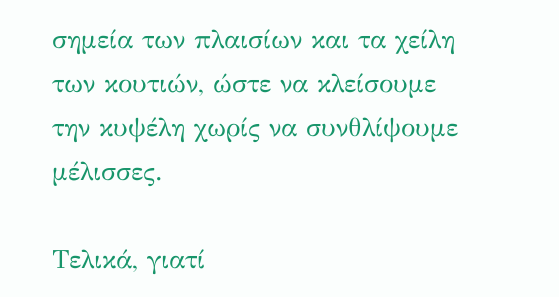σημεία των πλαισίων και τα χείλη των κουτιών, ώστε να κλείσουμε την κυψέλη χωρίς να συνθλίψουμε μέλισσες.

Τελικά, γιατί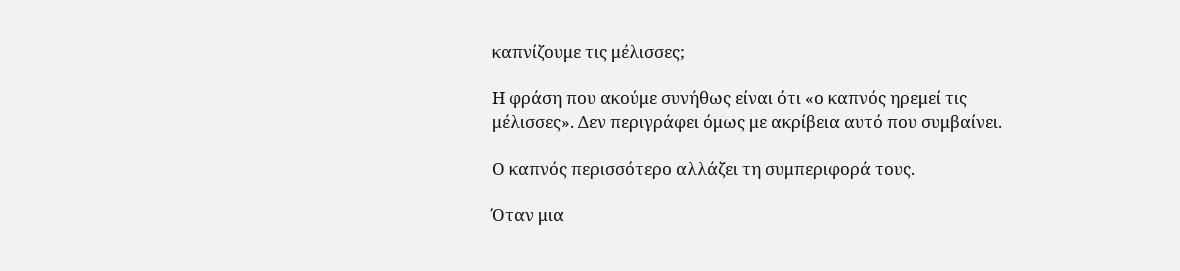καπνίζουμε τις μέλισσες;

Η φράση που ακούμε συνήθως είναι ότι «ο καπνός ηρεμεί τις μέλισσες». Δεν περιγράφει όμως με ακρίβεια αυτό που συμβαίνει.

Ο καπνός περισσότερο αλλάζει τη συμπεριφορά τους.

Όταν μια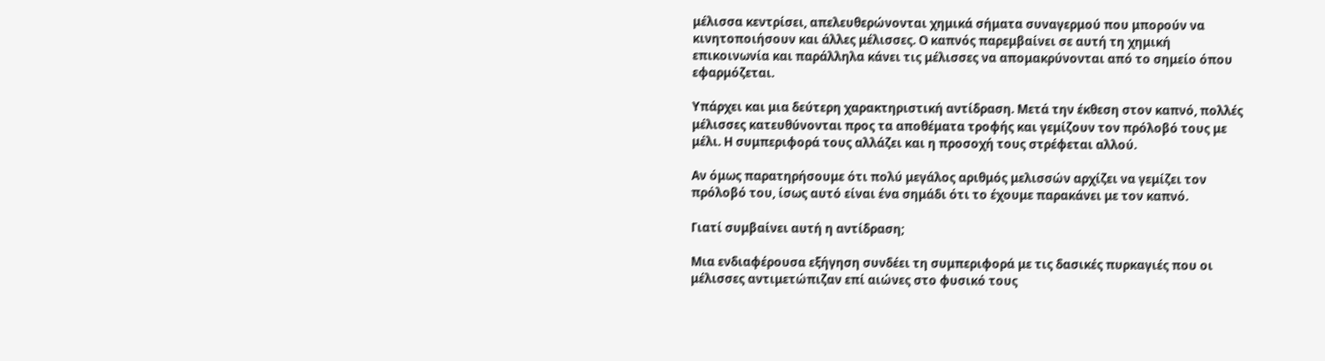μέλισσα κεντρίσει, απελευθερώνονται χημικά σήματα συναγερμού που μπορούν να κινητοποιήσουν και άλλες μέλισσες. Ο καπνός παρεμβαίνει σε αυτή τη χημική επικοινωνία και παράλληλα κάνει τις μέλισσες να απομακρύνονται από το σημείο όπου εφαρμόζεται.

Υπάρχει και μια δεύτερη χαρακτηριστική αντίδραση. Μετά την έκθεση στον καπνό, πολλές μέλισσες κατευθύνονται προς τα αποθέματα τροφής και γεμίζουν τον πρόλοβό τους με μέλι. Η συμπεριφορά τους αλλάζει και η προσοχή τους στρέφεται αλλού.

Αν όμως παρατηρήσουμε ότι πολύ μεγάλος αριθμός μελισσών αρχίζει να γεμίζει τον πρόλοβό του, ίσως αυτό είναι ένα σημάδι ότι το έχουμε παρακάνει με τον καπνό.

Γιατί συμβαίνει αυτή η αντίδραση;

Μια ενδιαφέρουσα εξήγηση συνδέει τη συμπεριφορά με τις δασικές πυρκαγιές που οι μέλισσες αντιμετώπιζαν επί αιώνες στο φυσικό τους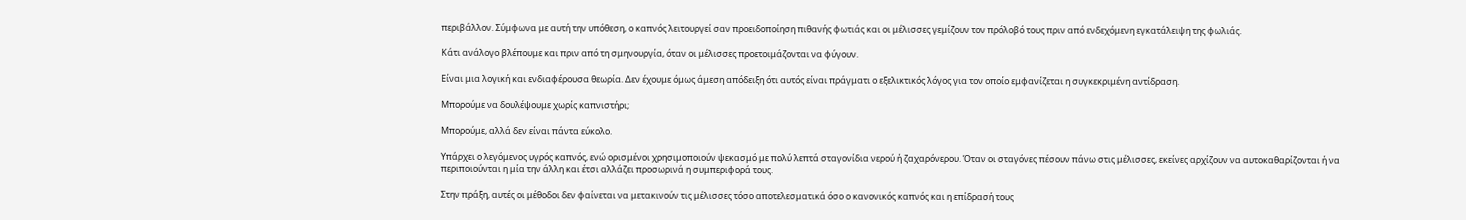περιβάλλον. Σύμφωνα με αυτή την υπόθεση, ο καπνός λειτουργεί σαν προειδοποίηση πιθανής φωτιάς και οι μέλισσες γεμίζουν τον πρόλοβό τους πριν από ενδεχόμενη εγκατάλειψη της φωλιάς.

Κάτι ανάλογο βλέπουμε και πριν από τη σμηνουργία, όταν οι μέλισσες προετοιμάζονται να φύγουν.

Είναι μια λογική και ενδιαφέρουσα θεωρία. Δεν έχουμε όμως άμεση απόδειξη ότι αυτός είναι πράγματι ο εξελικτικός λόγος για τον οποίο εμφανίζεται η συγκεκριμένη αντίδραση.

Μπορούμε να δουλέψουμε χωρίς καπνιστήρι;

Μπορούμε, αλλά δεν είναι πάντα εύκολο.

Υπάρχει ο λεγόμενος υγρός καπνός, ενώ ορισμένοι χρησιμοποιούν ψεκασμό με πολύ λεπτά σταγονίδια νερού ή ζαχαρόνερου. Όταν οι σταγόνες πέσουν πάνω στις μέλισσες, εκείνες αρχίζουν να αυτοκαθαρίζονται ή να περιποιούνται η μία την άλλη και έτσι αλλάζει προσωρινά η συμπεριφορά τους.

Στην πράξη, αυτές οι μέθοδοι δεν φαίνεται να μετακινούν τις μέλισσες τόσο αποτελεσματικά όσο ο κανονικός καπνός και η επίδρασή τους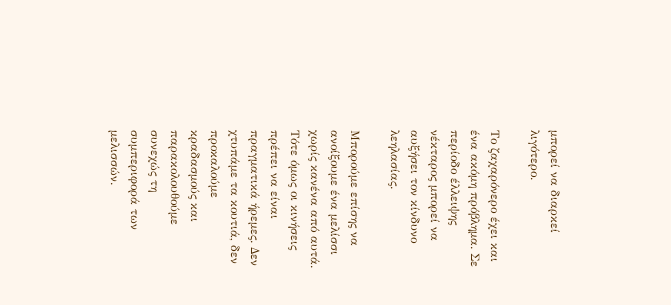μπορεί να διαρκεί λιγότερο.

Το ζαχαρόνερο έχει και ένα ακόμη πρόβλημα. Σε περίοδο έλλειψης νέκταρος μπορεί να αυξήσει τον κίνδυνο λεηλασίας.

Μπορούμε επίσης να ανοίξουμε ένα μελίσσι χωρίς κανένα από αυτά. Τότε όμως οι κινήσεις πρέπει να είναι πραγματικά ήρεμες. Δεν χτυπάμε τα κουτιά, δεν προκαλούμε κραδασμούς και παρακολουθούμε συνεχώς τη συμπεριφορά των μελισσών.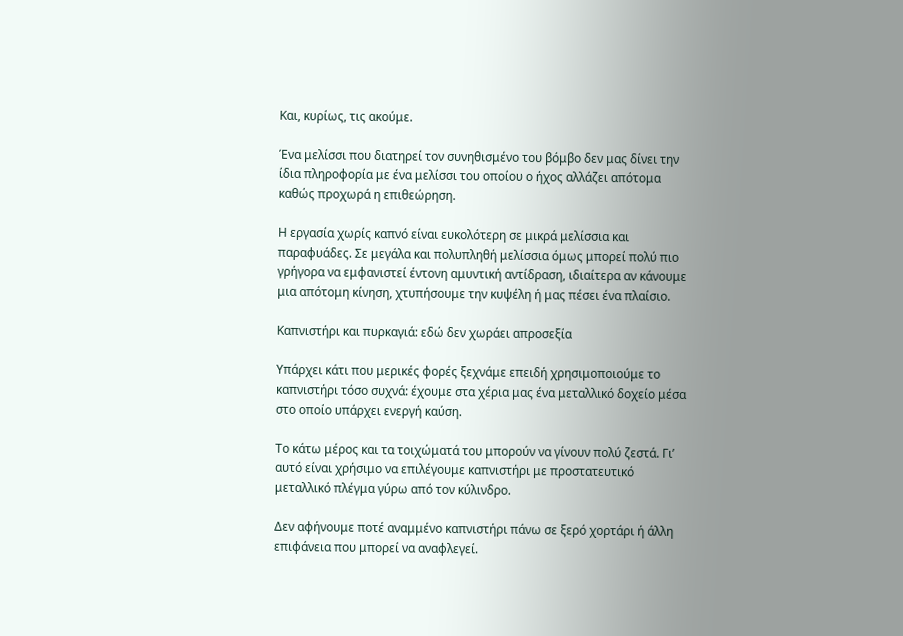Και, κυρίως, τις ακούμε.

Ένα μελίσσι που διατηρεί τον συνηθισμένο του βόμβο δεν μας δίνει την ίδια πληροφορία με ένα μελίσσι του οποίου ο ήχος αλλάζει απότομα καθώς προχωρά η επιθεώρηση.

Η εργασία χωρίς καπνό είναι ευκολότερη σε μικρά μελίσσια και παραφυάδες. Σε μεγάλα και πολυπληθή μελίσσια όμως μπορεί πολύ πιο γρήγορα να εμφανιστεί έντονη αμυντική αντίδραση, ιδιαίτερα αν κάνουμε μια απότομη κίνηση, χτυπήσουμε την κυψέλη ή μας πέσει ένα πλαίσιο.

Καπνιστήρι και πυρκαγιά: εδώ δεν χωράει απροσεξία

Υπάρχει κάτι που μερικές φορές ξεχνάμε επειδή χρησιμοποιούμε το καπνιστήρι τόσο συχνά: έχουμε στα χέρια μας ένα μεταλλικό δοχείο μέσα στο οποίο υπάρχει ενεργή καύση.

Το κάτω μέρος και τα τοιχώματά του μπορούν να γίνουν πολύ ζεστά. Γι’ αυτό είναι χρήσιμο να επιλέγουμε καπνιστήρι με προστατευτικό μεταλλικό πλέγμα γύρω από τον κύλινδρο.

Δεν αφήνουμε ποτέ αναμμένο καπνιστήρι πάνω σε ξερό χορτάρι ή άλλη επιφάνεια που μπορεί να αναφλεγεί.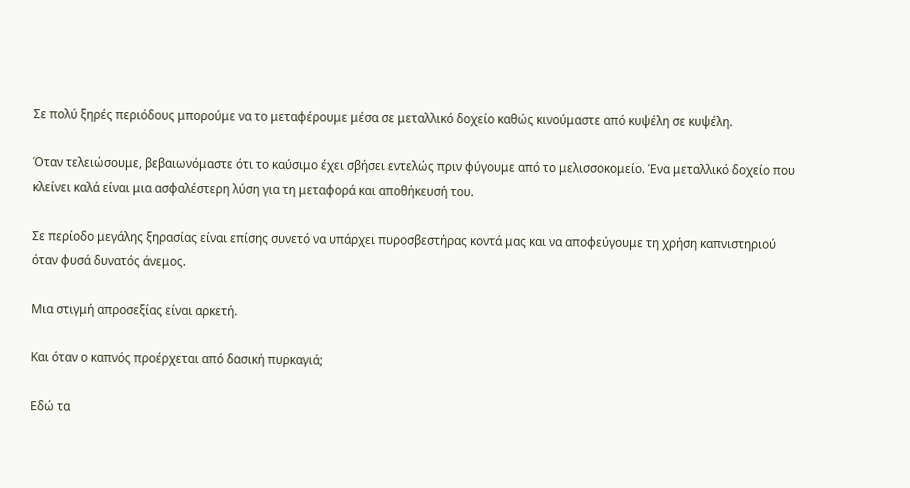Σε πολύ ξηρές περιόδους μπορούμε να το μεταφέρουμε μέσα σε μεταλλικό δοχείο καθώς κινούμαστε από κυψέλη σε κυψέλη.

Όταν τελειώσουμε, βεβαιωνόμαστε ότι το καύσιμο έχει σβήσει εντελώς πριν φύγουμε από το μελισσοκομείο. Ένα μεταλλικό δοχείο που κλείνει καλά είναι μια ασφαλέστερη λύση για τη μεταφορά και αποθήκευσή του.

Σε περίοδο μεγάλης ξηρασίας είναι επίσης συνετό να υπάρχει πυροσβεστήρας κοντά μας και να αποφεύγουμε τη χρήση καπνιστηριού όταν φυσά δυνατός άνεμος.

Μια στιγμή απροσεξίας είναι αρκετή.

Και όταν ο καπνός προέρχεται από δασική πυρκαγιά;

Εδώ τα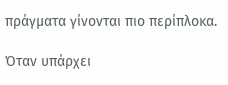πράγματα γίνονται πιο περίπλοκα.

Όταν υπάρχει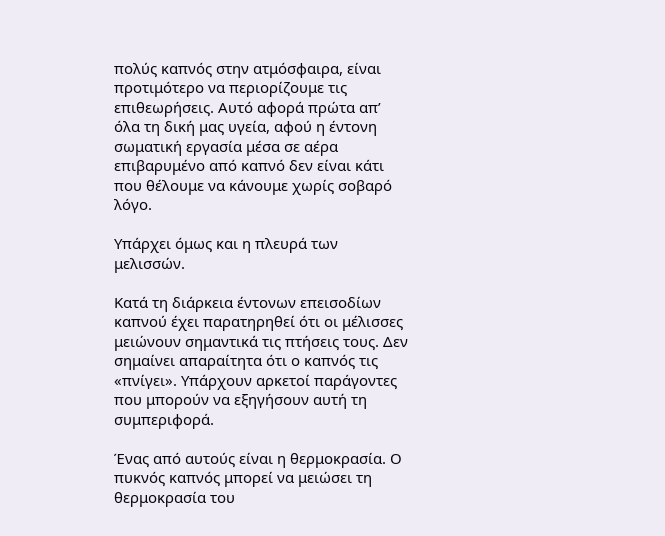πολύς καπνός στην ατμόσφαιρα, είναι προτιμότερο να περιορίζουμε τις επιθεωρήσεις. Αυτό αφορά πρώτα απ’ όλα τη δική μας υγεία, αφού η έντονη σωματική εργασία μέσα σε αέρα επιβαρυμένο από καπνό δεν είναι κάτι που θέλουμε να κάνουμε χωρίς σοβαρό λόγο.

Υπάρχει όμως και η πλευρά των μελισσών.

Κατά τη διάρκεια έντονων επεισοδίων καπνού έχει παρατηρηθεί ότι οι μέλισσες μειώνουν σημαντικά τις πτήσεις τους. Δεν σημαίνει απαραίτητα ότι ο καπνός τις «πνίγει». Υπάρχουν αρκετοί παράγοντες που μπορούν να εξηγήσουν αυτή τη συμπεριφορά.

Ένας από αυτούς είναι η θερμοκρασία. Ο πυκνός καπνός μπορεί να μειώσει τη θερμοκρασία του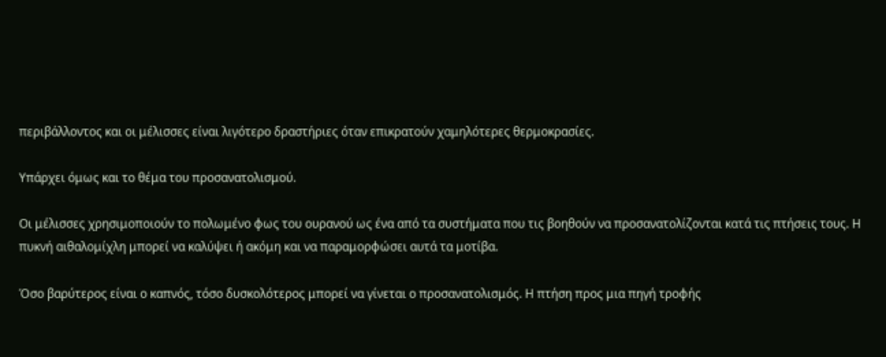περιβάλλοντος και οι μέλισσες είναι λιγότερο δραστήριες όταν επικρατούν χαμηλότερες θερμοκρασίες.

Υπάρχει όμως και το θέμα του προσανατολισμού.

Οι μέλισσες χρησιμοποιούν το πολωμένο φως του ουρανού ως ένα από τα συστήματα που τις βοηθούν να προσανατολίζονται κατά τις πτήσεις τους. Η πυκνή αιθαλομίχλη μπορεί να καλύψει ή ακόμη και να παραμορφώσει αυτά τα μοτίβα.

Όσο βαρύτερος είναι ο καπνός, τόσο δυσκολότερος μπορεί να γίνεται ο προσανατολισμός. Η πτήση προς μια πηγή τροφής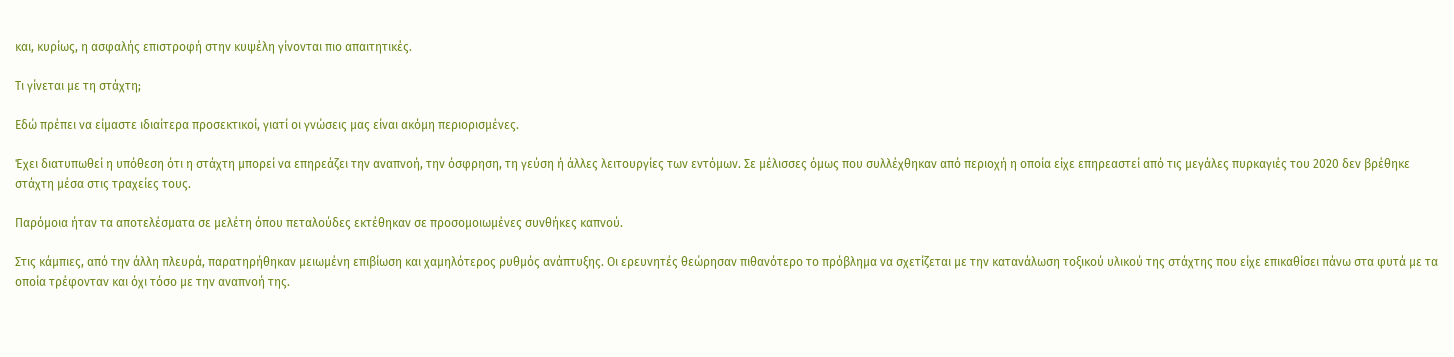και, κυρίως, η ασφαλής επιστροφή στην κυψέλη γίνονται πιο απαιτητικές.

Τι γίνεται με τη στάχτη;

Εδώ πρέπει να είμαστε ιδιαίτερα προσεκτικοί, γιατί οι γνώσεις μας είναι ακόμη περιορισμένες.

Έχει διατυπωθεί η υπόθεση ότι η στάχτη μπορεί να επηρεάζει την αναπνοή, την όσφρηση, τη γεύση ή άλλες λειτουργίες των εντόμων. Σε μέλισσες όμως που συλλέχθηκαν από περιοχή η οποία είχε επηρεαστεί από τις μεγάλες πυρκαγιές του 2020 δεν βρέθηκε στάχτη μέσα στις τραχείες τους.

Παρόμοια ήταν τα αποτελέσματα σε μελέτη όπου πεταλούδες εκτέθηκαν σε προσομοιωμένες συνθήκες καπνού.

Στις κάμπιες, από την άλλη πλευρά, παρατηρήθηκαν μειωμένη επιβίωση και χαμηλότερος ρυθμός ανάπτυξης. Οι ερευνητές θεώρησαν πιθανότερο το πρόβλημα να σχετίζεται με την κατανάλωση τοξικού υλικού της στάχτης που είχε επικαθίσει πάνω στα φυτά με τα οποία τρέφονταν και όχι τόσο με την αναπνοή της.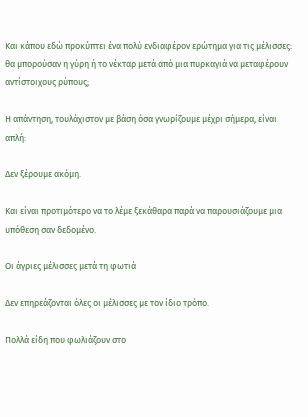Και κάπου εδώ προκύπτει ένα πολύ ενδιαφέρον ερώτημα για τις μέλισσες: θα μπορούσαν η γύρη ή το νέκταρ μετά από μια πυρκαγιά να μεταφέρουν αντίστοιχους ρύπους;

Η απάντηση, τουλάχιστον με βάση όσα γνωρίζουμε μέχρι σήμερα, είναι απλή:

Δεν ξέρουμε ακόμη.

Και είναι προτιμότερο να το λέμε ξεκάθαρα παρά να παρουσιάζουμε μια υπόθεση σαν δεδομένο.

Οι άγριες μέλισσες μετά τη φωτιά

Δεν επηρεάζονται όλες οι μέλισσες με τον ίδιο τρόπο.

Πολλά είδη που φωλιάζουν στο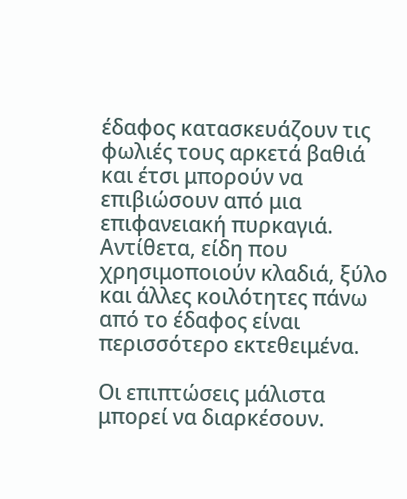έδαφος κατασκευάζουν τις φωλιές τους αρκετά βαθιά και έτσι μπορούν να επιβιώσουν από μια επιφανειακή πυρκαγιά. Αντίθετα, είδη που χρησιμοποιούν κλαδιά, ξύλο και άλλες κοιλότητες πάνω από το έδαφος είναι περισσότερο εκτεθειμένα.

Οι επιπτώσεις μάλιστα μπορεί να διαρκέσουν.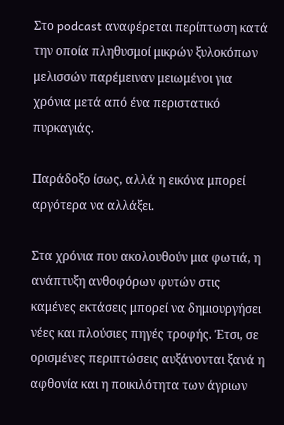Στο podcast αναφέρεται περίπτωση κατά την οποία πληθυσμοί μικρών ξυλοκόπων μελισσών παρέμειναν μειωμένοι για χρόνια μετά από ένα περιστατικό πυρκαγιάς.

Παράδοξο ίσως, αλλά η εικόνα μπορεί αργότερα να αλλάξει.

Στα χρόνια που ακολουθούν μια φωτιά, η ανάπτυξη ανθοφόρων φυτών στις καμένες εκτάσεις μπορεί να δημιουργήσει νέες και πλούσιες πηγές τροφής. Έτσι, σε ορισμένες περιπτώσεις αυξάνονται ξανά η αφθονία και η ποικιλότητα των άγριων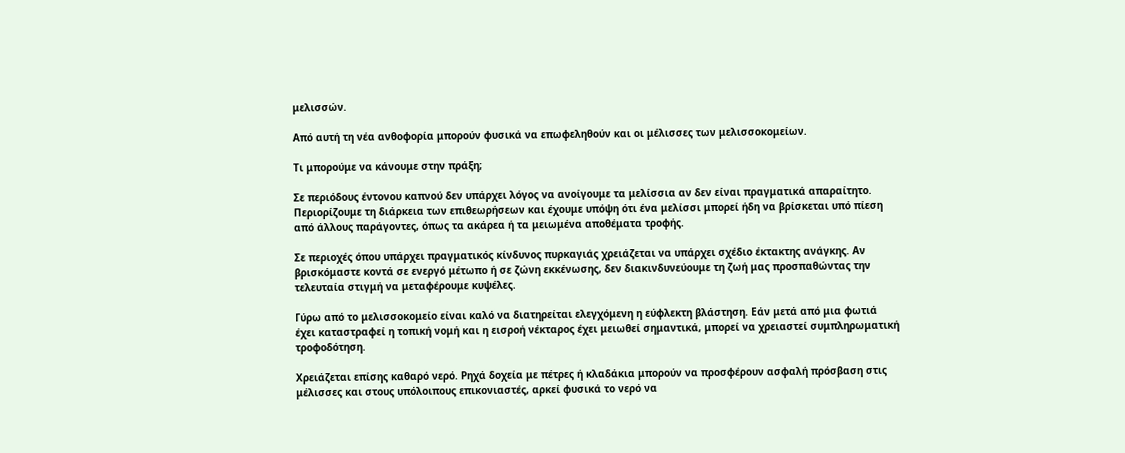μελισσών.

Από αυτή τη νέα ανθοφορία μπορούν φυσικά να επωφεληθούν και οι μέλισσες των μελισσοκομείων.

Τι μπορούμε να κάνουμε στην πράξη;

Σε περιόδους έντονου καπνού δεν υπάρχει λόγος να ανοίγουμε τα μελίσσια αν δεν είναι πραγματικά απαραίτητο. Περιορίζουμε τη διάρκεια των επιθεωρήσεων και έχουμε υπόψη ότι ένα μελίσσι μπορεί ήδη να βρίσκεται υπό πίεση από άλλους παράγοντες, όπως τα ακάρεα ή τα μειωμένα αποθέματα τροφής.

Σε περιοχές όπου υπάρχει πραγματικός κίνδυνος πυρκαγιάς χρειάζεται να υπάρχει σχέδιο έκτακτης ανάγκης. Αν βρισκόμαστε κοντά σε ενεργό μέτωπο ή σε ζώνη εκκένωσης, δεν διακινδυνεύουμε τη ζωή μας προσπαθώντας την τελευταία στιγμή να μεταφέρουμε κυψέλες.

Γύρω από το μελισσοκομείο είναι καλό να διατηρείται ελεγχόμενη η εύφλεκτη βλάστηση. Εάν μετά από μια φωτιά έχει καταστραφεί η τοπική νομή και η εισροή νέκταρος έχει μειωθεί σημαντικά, μπορεί να χρειαστεί συμπληρωματική τροφοδότηση.

Χρειάζεται επίσης καθαρό νερό. Ρηχά δοχεία με πέτρες ή κλαδάκια μπορούν να προσφέρουν ασφαλή πρόσβαση στις μέλισσες και στους υπόλοιπους επικονιαστές, αρκεί φυσικά το νερό να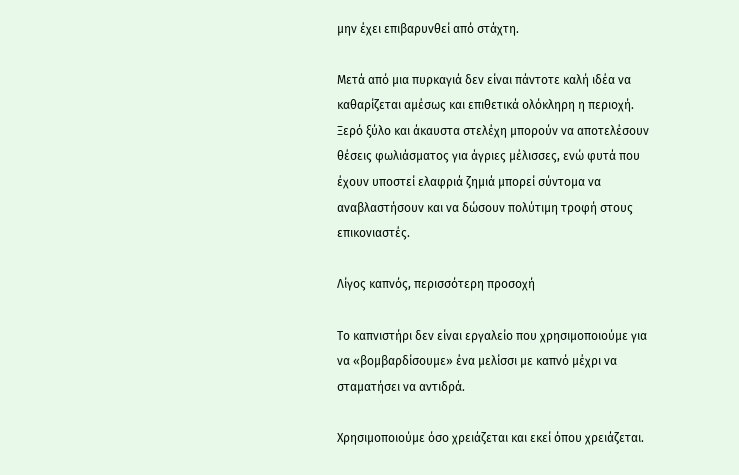μην έχει επιβαρυνθεί από στάχτη.

Μετά από μια πυρκαγιά δεν είναι πάντοτε καλή ιδέα να καθαρίζεται αμέσως και επιθετικά ολόκληρη η περιοχή. Ξερό ξύλο και άκαυστα στελέχη μπορούν να αποτελέσουν θέσεις φωλιάσματος για άγριες μέλισσες, ενώ φυτά που έχουν υποστεί ελαφριά ζημιά μπορεί σύντομα να αναβλαστήσουν και να δώσουν πολύτιμη τροφή στους επικονιαστές.

Λίγος καπνός, περισσότερη προσοχή

Το καπνιστήρι δεν είναι εργαλείο που χρησιμοποιούμε για να «βομβαρδίσουμε» ένα μελίσσι με καπνό μέχρι να σταματήσει να αντιδρά.

Χρησιμοποιούμε όσο χρειάζεται και εκεί όπου χρειάζεται.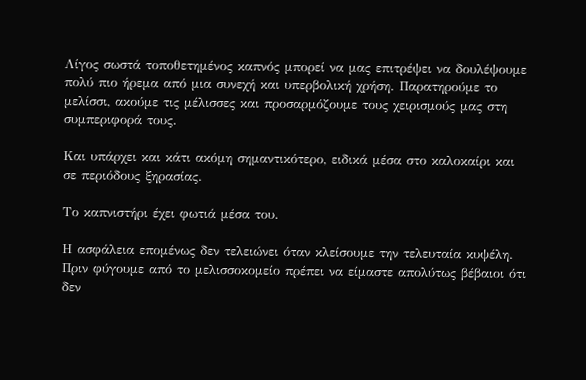Λίγος σωστά τοποθετημένος καπνός μπορεί να μας επιτρέψει να δουλέψουμε πολύ πιο ήρεμα από μια συνεχή και υπερβολική χρήση. Παρατηρούμε το μελίσσι, ακούμε τις μέλισσες και προσαρμόζουμε τους χειρισμούς μας στη συμπεριφορά τους.

Και υπάρχει και κάτι ακόμη σημαντικότερο, ειδικά μέσα στο καλοκαίρι και σε περιόδους ξηρασίας.

Το καπνιστήρι έχει φωτιά μέσα του.

Η ασφάλεια επομένως δεν τελειώνει όταν κλείσουμε την τελευταία κυψέλη. Πριν φύγουμε από το μελισσοκομείο πρέπει να είμαστε απολύτως βέβαιοι ότι δεν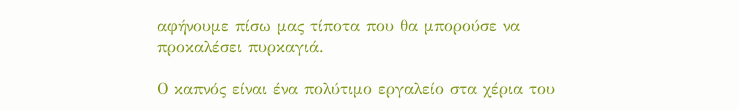αφήνουμε πίσω μας τίποτα που θα μπορούσε να προκαλέσει πυρκαγιά.

Ο καπνός είναι ένα πολύτιμο εργαλείο στα χέρια του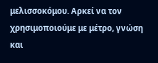μελισσοκόμου. Αρκεί να τον χρησιμοποιούμε με μέτρο, γνώση και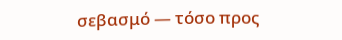σεβασμό — τόσο προς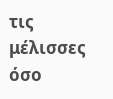τις μέλισσες όσο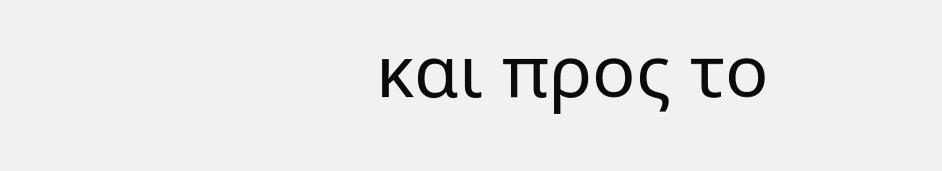και προς το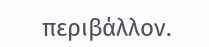περιβάλλον.